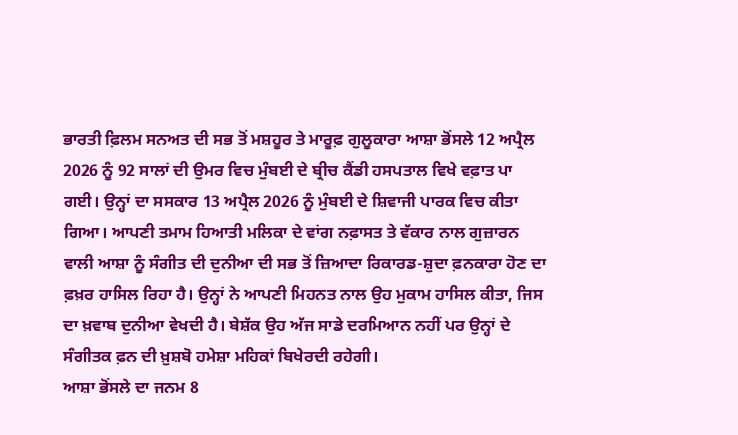ਭਾਰਤੀ ਫ਼ਿਲਮ ਸਨਅਤ ਦੀ ਸਭ ਤੋਂ ਮਸ਼ਹੂਰ ਤੇ ਮਾਰੂਫ਼ ਗੁਲੂਕਾਰਾ ਆਸ਼ਾ ਭੋਂਸਲੇ 12 ਅਪ੍ਰੈਲ 2026 ਨੂੰ 92 ਸਾਲਾਂ ਦੀ ਉਮਰ ਵਿਚ ਮੁੰਬਈ ਦੇ ਬ੍ਰੀਚ ਕੈਂਡੀ ਹਸਪਤਾਲ ਵਿਖੇ ਵਫ਼ਾਤ ਪਾ ਗਈ। ਉਨ੍ਹਾਂ ਦਾ ਸਸਕਾਰ 13 ਅਪ੍ਰੈਲ 2026 ਨੂੰ ਮੁੰਬਈ ਦੇ ਸ਼ਿਵਾਜੀ ਪਾਰਕ ਵਿਚ ਕੀਤਾ ਗਿਆ। ਆਪਣੀ ਤਮਾਮ ਹਿਆਤੀ ਮਲਿਕਾ ਦੇ ਵਾਂਗ ਨਫ਼ਾਸਤ ਤੇ ਵੱਕਾਰ ਨਾਲ ਗੁਜ਼ਾਰਨ ਵਾਲੀ ਆਸ਼ਾ ਨੂੰ ਸੰਗੀਤ ਦੀ ਦੁਨੀਆ ਦੀ ਸਭ ਤੋਂ ਜ਼ਿਆਦਾ ਰਿਕਾਰਡ-ਸ਼ੁਦਾ ਫ਼ਨਕਾਰਾ ਹੋਣ ਦਾ ਫ਼ਖ਼ਰ ਹਾਸਿਲ ਰਿਹਾ ਹੈ। ਉਨ੍ਹਾਂ ਨੇ ਆਪਣੀ ਮਿਹਨਤ ਨਾਲ ਉਹ ਮੁਕਾਮ ਹਾਸਿਲ ਕੀਤਾ, ਜਿਸ ਦਾ ਖ਼ਵਾਬ ਦੁਨੀਆ ਵੇਖਦੀ ਹੈ। ਬੇਸ਼ੱਕ ਉਹ ਅੱਜ ਸਾਡੇ ਦਰਮਿਆਨ ਨਹੀਂ ਪਰ ਉਨ੍ਹਾਂ ਦੇ ਸੰਗੀਤਕ ਫ਼ਨ ਦੀ ਖ਼ੁਸ਼ਬੋ ਹਮੇਸ਼ਾ ਮਹਿਕਾਂ ਬਿਖੇਰਦੀ ਰਹੇਗੀ।
ਆਸ਼ਾ ਭੋਂਸਲੇ ਦਾ ਜਨਮ 8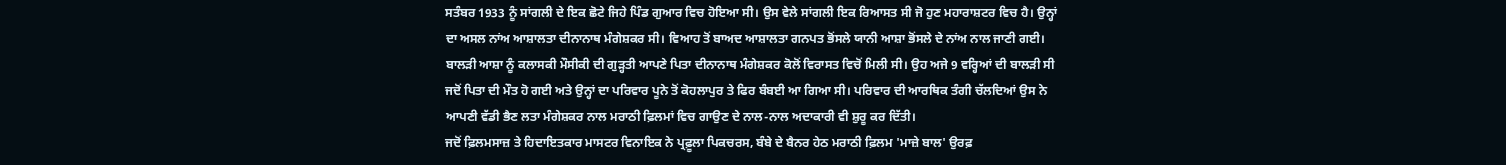ਸਤੰਬਰ 1933 ਨੂੰ ਸਾਂਗਲੀ ਦੇ ਇਕ ਛੋਟੇ ਜਿਹੇ ਪਿੰਡ ਗੁਆਰ ਵਿਚ ਹੋਇਆ ਸੀ। ਉਸ ਵੇਲੇ ਸਾਂਗਲੀ ਇਕ ਰਿਆਸਤ ਸੀ ਜੋ ਹੁਣ ਮਹਾਰਾਸ਼ਟਰ ਵਿਚ ਹੈ। ਉਨ੍ਹਾਂ ਦਾ ਅਸਲ ਨਾਂਅ ਆਸ਼ਾਲਤਾ ਦੀਨਾਨਾਥ ਮੰਗੇਸ਼ਕਰ ਸੀ। ਵਿਆਹ ਤੋਂ ਬਾਅਦ ਆਸ਼ਾਲਤਾ ਗਨਪਤ ਭੋਂਸਲੇ ਯਾਨੀ ਆਸ਼ਾ ਭੋਂਸਲੇ ਦੇ ਨਾਂਅ ਨਾਲ ਜਾਣੀ ਗਈ। ਬਾਲੜੀ ਆਸ਼ਾ ਨੂੰ ਕਲਾਸਕੀ ਮੌਸੀਕੀ ਦੀ ਗੁੜ੍ਹਤੀ ਆਪਣੇ ਪਿਤਾ ਦੀਨਾਨਾਥ ਮੰਗੇਸ਼ਕਰ ਕੋਲੋਂ ਵਿਰਾਸਤ ਵਿਚੋਂ ਮਿਲੀ ਸੀ। ਉਹ ਅਜੇ 9 ਵਰ੍ਹਿਆਂ ਦੀ ਬਾਲੜੀ ਸੀ ਜਦੋਂ ਪਿਤਾ ਦੀ ਮੌਤ ਹੋ ਗਈ ਅਤੇ ਉਨ੍ਹਾਂ ਦਾ ਪਰਿਵਾਰ ਪੂਨੇ ਤੋਂ ਕੋਹਲਾਪੁਰ ਤੇ ਫਿਰ ਬੰਬਈ ਆ ਗਿਆ ਸੀ। ਪਰਿਵਾਰ ਦੀ ਆਰਥਿਕ ਤੰਗੀ ਚੱਲਦਿਆਂ ਉਸ ਨੇ ਆਪਣੀ ਵੱਡੀ ਭੈਣ ਲਤਾ ਮੰਗੇਸ਼ਕਰ ਨਾਲ ਮਰਾਠੀ ਫ਼ਿਲਮਾਂ ਵਿਚ ਗਾਉਣ ਦੇ ਨਾਲ-ਨਾਲ ਅਦਾਕਾਰੀ ਵੀ ਸ਼ੁਰੂ ਕਰ ਦਿੱਤੀ।
ਜਦੋਂ ਫ਼ਿਲਮਸਾਜ਼ ਤੇ ਹਿਦਾਇਤਕਾਰ ਮਾਸਟਰ ਵਿਨਾਇਕ ਨੇ ਪ੍ਰਫ਼ੂਲਾ ਪਿਕਚਰਸ, ਬੰਬੇ ਦੇ ਬੈਨਰ ਹੇਠ ਮਰਾਠੀ ਫ਼ਿਲਮ 'ਮਾਜ਼ੇ ਬਾਲ' ਉਰਫ਼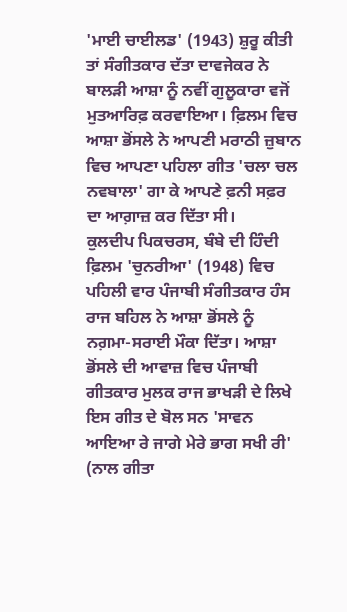'ਮਾਈ ਚਾਈਲਡ' (1943) ਸ਼ੁਰੂ ਕੀਤੀ ਤਾਂ ਸੰਗੀਤਕਾਰ ਦੱਤਾ ਦਾਵਜੇਕਰ ਨੇ ਬਾਲੜੀ ਆਸ਼ਾ ਨੂੰ ਨਵੀਂ ਗੁਲੂਕਾਰਾ ਵਜੋਂ ਮੁਤਆਰਿਫ਼ ਕਰਵਾਇਆ। ਫ਼ਿਲਮ ਵਿਚ ਆਸ਼ਾ ਭੋਂਸਲੇ ਨੇ ਆਪਣੀ ਮਰਾਠੀ ਜ਼ੁਬਾਨ ਵਿਚ ਆਪਣਾ ਪਹਿਲਾ ਗੀਤ 'ਚਲਾ ਚਲ ਨਵਬਾਲਾ' ਗਾ ਕੇ ਆਪਣੇ ਫ਼ਨੀ ਸਫ਼ਰ ਦਾ ਆਗ਼ਾਜ਼ ਕਰ ਦਿੱਤਾ ਸੀ।
ਕੁਲਦੀਪ ਪਿਕਚਰਸ, ਬੰਬੇ ਦੀ ਹਿੰਦੀ ਫ਼ਿਲਮ 'ਚੁਨਰੀਆ' (1948) ਵਿਚ ਪਹਿਲੀ ਵਾਰ ਪੰਜਾਬੀ ਸੰਗੀਤਕਾਰ ਹੰਸ ਰਾਜ ਬਹਿਲ ਨੇ ਆਸ਼ਾ ਭੋਂਸਲੇ ਨੂੰ ਨਗ਼ਮਾ-ਸਰਾਈ ਮੌਕਾ ਦਿੱਤਾ। ਆਸ਼ਾ ਭੋਂਸਲੇ ਦੀ ਆਵਾਜ਼ ਵਿਚ ਪੰਜਾਬੀ ਗੀਤਕਾਰ ਮੁਲਕ ਰਾਜ ਭਾਖੜੀ ਦੇ ਲਿਖੇ ਇਸ ਗੀਤ ਦੇ ਬੋਲ ਸਨ 'ਸਾਵਨ ਆਇਆ ਰੇ ਜਾਗੇ ਮੇਰੇ ਭਾਗ ਸਖੀ ਰੀ' (ਨਾਲ ਗੀਤਾ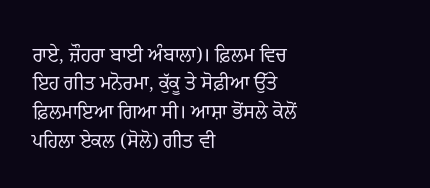ਰਾਏ, ਜ਼ੌਹਰਾ ਬਾਈ ਅੰਬਾਲਾ)। ਫ਼ਿਲਮ ਵਿਚ ਇਹ ਗੀਤ ਮਨੋਰਮਾ, ਕੁੱਕੂ ਤੇ ਸੋਫ਼ੀਆ ਉੱਤੇ ਫ਼ਿਲਮਾਇਆ ਗਿਆ ਸੀ। ਆਸ਼ਾ ਭੋਂਸਲੇ ਕੋਲੋਂ ਪਹਿਲਾ ਏਕਲ (ਸੋਲੋ) ਗੀਤ ਵੀ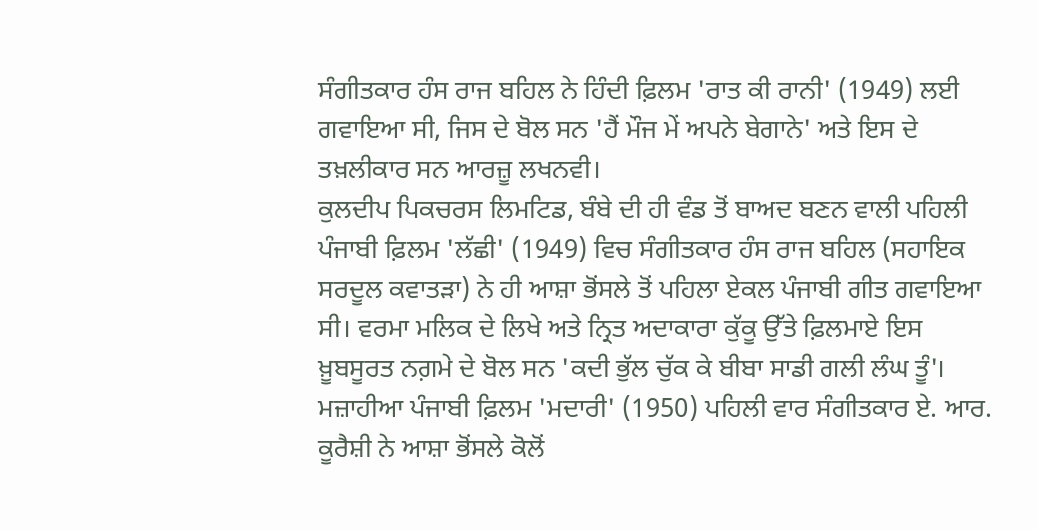ਸੰਗੀਤਕਾਰ ਹੰਸ ਰਾਜ ਬਹਿਲ ਨੇ ਹਿੰਦੀ ਫ਼ਿਲਮ 'ਰਾਤ ਕੀ ਰਾਨੀ' (1949) ਲਈ ਗਵਾਇਆ ਸੀ, ਜਿਸ ਦੇ ਬੋਲ ਸਨ 'ਹੈਂ ਮੌਜ ਮੇਂ ਅਪਨੇ ਬੇਗਾਨੇ' ਅਤੇ ਇਸ ਦੇ ਤਖ਼ਲੀਕਾਰ ਸਨ ਆਰਜ਼ੂ ਲਖਨਵੀ।
ਕੁਲਦੀਪ ਪਿਕਚਰਸ ਲਿਮਟਿਡ, ਬੰਬੇ ਦੀ ਹੀ ਵੰਡ ਤੋਂ ਬਾਅਦ ਬਣਨ ਵਾਲੀ ਪਹਿਲੀ ਪੰਜਾਬੀ ਫ਼ਿਲਮ 'ਲੱਛੀ' (1949) ਵਿਚ ਸੰਗੀਤਕਾਰ ਹੰਸ ਰਾਜ ਬਹਿਲ (ਸਹਾਇਕ ਸਰਦੂਲ ਕਵਾਤੜਾ) ਨੇ ਹੀ ਆਸ਼ਾ ਭੋਂਸਲੇ ਤੋਂ ਪਹਿਲਾ ਏਕਲ ਪੰਜਾਬੀ ਗੀਤ ਗਵਾਇਆ ਸੀ। ਵਰਮਾ ਮਲਿਕ ਦੇ ਲਿਖੇ ਅਤੇ ਨ੍ਰਿਤ ਅਦਾਕਾਰਾ ਕੁੱਕੂ ਉੱਤੇ ਫ਼ਿਲਮਾਏ ਇਸ ਖ਼ੂਬਸੂਰਤ ਨਗ਼ਮੇ ਦੇ ਬੋਲ ਸਨ 'ਕਦੀ ਭੁੱਲ ਚੁੱਕ ਕੇ ਬੀਬਾ ਸਾਡੀ ਗਲੀ ਲੰਘ ਤੂੰ'।
ਮਜ਼ਾਹੀਆ ਪੰਜਾਬੀ ਫ਼ਿਲਮ 'ਮਦਾਰੀ' (1950) ਪਹਿਲੀ ਵਾਰ ਸੰਗੀਤਕਾਰ ਏ. ਆਰ. ਕੂਰੈਸ਼ੀ ਨੇ ਆਸ਼ਾ ਭੋਂਸਲੇ ਕੋਲੋਂ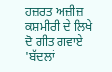ਹਜ਼ਰਤ ਅਜ਼ੀਜ਼ ਕਸ਼ਮੀਰੀ ਦੇ ਲਿਖੇ ਦੋ ਗੀਤ ਗਵਾਏ 'ਬੱਦਲਾਂ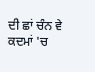ਦੀ ਛਾਂ ਚੰਨ ਵੇ ਕਦਮਾਂ 'ਚ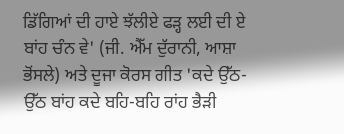ਡਿੱਗਿਆਂ ਦੀ ਹਾਏ ਝੱਲੀਏ ਫੜ੍ਹ ਲਈ ਦੀ ਏ ਬਾਂਹ ਚੰਨ ਵੇ' (ਜੀ. ਐੱਮ ਦੁੱਰਾਨੀ, ਆਸ਼ਾ ਭੋਂਸਲੇ) ਅਤੇ ਦੂਜਾ ਕੋਰਸ ਗੀਤ 'ਕਦੇ ਉੱਠ-ਉੱਠ ਬਾਂਹ ਕਦੇ ਬਹਿ-ਬਹਿ ਰਾਂਹ ਭੈੜੀ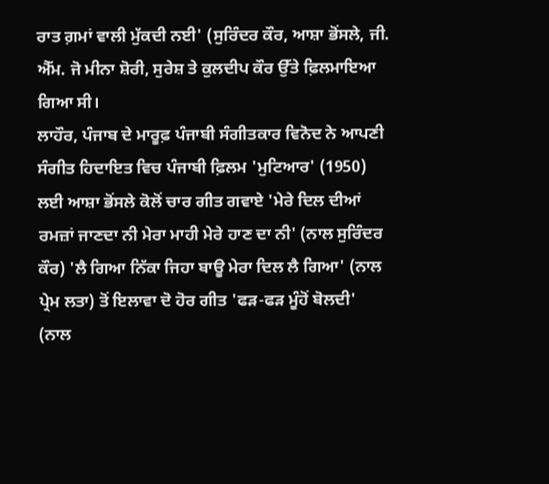ਰਾਤ ਗ਼ਮਾਂ ਵਾਲੀ ਮੁੱਕਦੀ ਨਈ' (ਸੁਰਿੰਦਰ ਕੌਰ, ਆਸ਼ਾ ਭੋਂਸਲੇ, ਜੀ. ਐੱਮ. ਜੋ ਮੀਨਾ ਸ਼ੋਰੀ, ਸੁਰੇਸ਼ ਤੇ ਕੁਲਦੀਪ ਕੌਰ ਉੱਤੇ ਫ਼ਿਲਮਾਇਆ ਗਿਆ ਸੀ।
ਲਾਹੌਰ, ਪੰਜਾਬ ਦੇ ਮਾਰੂਫ਼ ਪੰਜਾਬੀ ਸੰਗੀਤਕਾਰ ਵਿਨੋਦ ਨੇ ਆਪਣੀ ਸੰਗੀਤ ਹਿਦਾਇਤ ਵਿਚ ਪੰਜਾਬੀ ਫ਼ਿਲਮ 'ਮੁਟਿਆਰ' (1950) ਲਈ ਆਸ਼ਾ ਭੋਂਸਲੇ ਕੋਲੋਂ ਚਾਰ ਗੀਤ ਗਵਾਏ 'ਮੇਰੇ ਦਿਲ ਦੀਆਂ ਰਮਜ਼ਾਂ ਜਾਣਦਾ ਨੀ ਮੇਰਾ ਮਾਹੀ ਮੇਰੇ ਹਾਣ ਦਾ ਨੀ' (ਨਾਲ ਸੁਰਿੰਦਰ ਕੌਰ) 'ਲੈ ਗਿਆ ਨਿੱਕਾ ਜਿਹਾ ਬਾਊ ਮੇਰਾ ਦਿਲ ਲੈ ਗਿਆ' (ਨਾਲ ਪ੍ਰੇਮ ਲਤਾ) ਤੋਂ ਇਲਾਵਾ ਦੋ ਹੋਰ ਗੀਤ 'ਫੜ-ਫੜ ਮੂੰਹੋਂ ਬੋਲਦੀ' (ਨਾਲ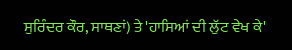ਸੁਰਿੰਦਰ ਕੌਰ, ਸਾਥਣਾਂ) ਤੇ 'ਹਾਸਿਆਂ ਦੀ ਲੁੱਟ ਵੇਖ ਕੇ'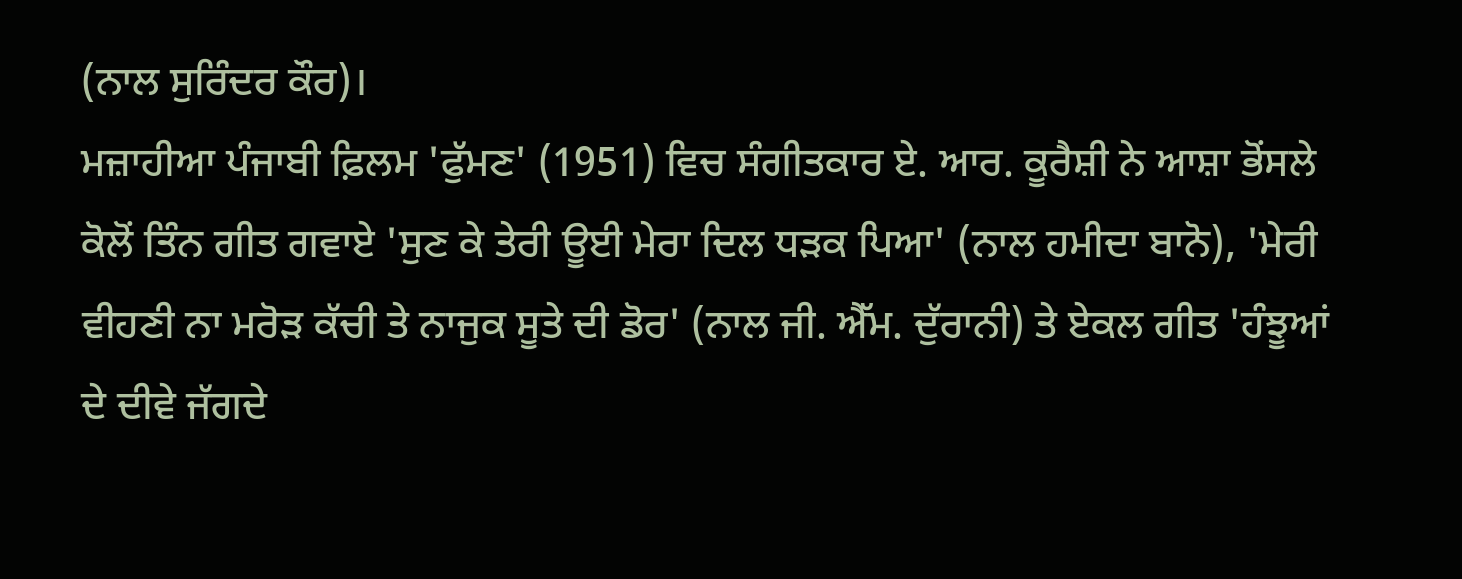(ਨਾਲ ਸੁਰਿੰਦਰ ਕੌਰ)।
ਮਜ਼ਾਹੀਆ ਪੰਜਾਬੀ ਫ਼ਿਲਮ 'ਫੁੱਮਣ' (1951) ਵਿਚ ਸੰਗੀਤਕਾਰ ਏ. ਆਰ. ਕੂਰੈਸ਼ੀ ਨੇ ਆਸ਼ਾ ਭੋਂਸਲੇ ਕੋਲੋਂ ਤਿੰਨ ਗੀਤ ਗਵਾਏ 'ਸੁਣ ਕੇ ਤੇਰੀ ਊਈ ਮੇਰਾ ਦਿਲ ਧੜਕ ਪਿਆ' (ਨਾਲ ਹਮੀਦਾ ਬਾਨੋ), 'ਮੇਰੀ ਵੀਹਣੀ ਨਾ ਮਰੋੜ ਕੱਚੀ ਤੇ ਨਾਜੁਕ ਸੂਤੇ ਦੀ ਡੋਰ' (ਨਾਲ ਜੀ. ਐੱਮ. ਦੁੱਰਾਨੀ) ਤੇ ਏਕਲ ਗੀਤ 'ਹੰਝੂਆਂ ਦੇ ਦੀਵੇ ਜੱਗਦੇ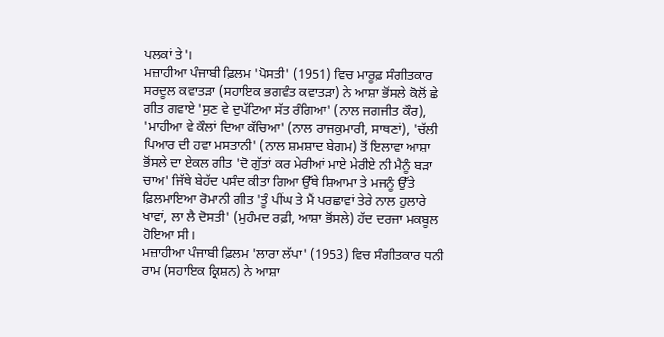ਪਲਕਾਂ ਤੇ'।
ਮਜ਼ਾਹੀਆ ਪੰਜਾਬੀ ਫ਼ਿਲਮ 'ਪੋਸਤੀ' (1951) ਵਿਚ ਮਾਰੂਫ਼ ਸੰਗੀਤਕਾਰ ਸਰਦੂਲ ਕਵਾਤੜਾ (ਸਹਾਇਕ ਭਗਵੰਤ ਕਵਾਤੜਾ) ਨੇ ਆਸ਼ਾ ਭੋਂਸਲੇ ਕੋਲੋਂ ਛੇ ਗੀਤ ਗਵਾਏ 'ਸੁਣ ਵੇ ਦੁਪੱਟਿਆ ਸੱਤ ਰੰਗਿਆ' (ਨਾਲ ਜਗਜੀਤ ਕੌਰ), 'ਮਾਹੀਆ ਵੇ ਕੌਲਾਂ ਦਿਆ ਕੱਚਿਆ' (ਨਾਲ ਰਾਜਕੁਮਾਰੀ, ਸਾਥਣਾਂ), 'ਚੱਲੀ ਪਿਆਰ ਦੀ ਹਵਾ ਮਸਤਾਨੀ' (ਨਾਲ ਸ਼ਮਸ਼ਾਦ ਬੇਗਮ) ਤੋਂ ਇਲਾਵਾ ਆਸ਼ਾ ਭੋਂਸਲੇ ਦਾ ਏਕਲ ਗੀਤ 'ਦੋ ਗੁੱਤਾਂ ਕਰ ਮੇਰੀਆਂ ਮਾਏ ਮੇਰੀਏ ਨੀ ਮੈਨੂੰ ਬੜਾ ਚਾਅ' ਜਿੱਥੇ ਬੇਹੱਦ ਪਸੰਦ ਕੀਤਾ ਗਿਆ ਉੱਥੇ ਸ਼ਿਆਮਾ ਤੇ ਮਜਨੂੰ ਉੱਤੇ ਫ਼ਿਲਮਾਇਆ ਰੋਮਾਨੀ ਗੀਤ 'ਤੂੰ ਪੀਂਘ ਤੇ ਮੈਂ ਪਰਛਾਵਾਂ ਤੇਰੇ ਨਾਲ ਹੁਲਾਰੇ ਖਾਵਾਂ, ਲਾ ਲੈ ਦੋਸਤੀ' (ਮੁਹੰਮਦ ਰਫ਼ੀ, ਆਸ਼ਾ ਭੋਂਸਲੇ) ਹੱਦ ਦਰਜਾ ਮਕਬੂਲ ਹੋਇਆ ਸੀ।
ਮਜ਼ਾਹੀਆ ਪੰਜਾਬੀ ਫ਼ਿਲਮ 'ਲਾਰਾ ਲੱਪਾ' (1953) ਵਿਚ ਸੰਗੀਤਕਾਰ ਧਨੀ ਰਾਮ (ਸਹਾਇਕ ਕ੍ਰਿਸ਼ਨ) ਨੇ ਆਸ਼ਾ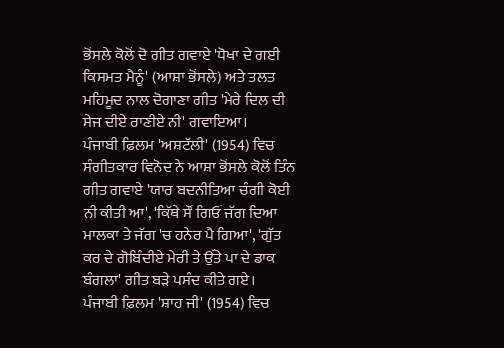ਭੋਂਸਲੇ ਕੋਲੋਂ ਦੋ ਗੀਤ ਗਵਾਏ 'ਧੋਖਾ ਦੇ ਗਈ ਕਿਸਮਤ ਮੈਨੂੰ' (ਆਸ਼ਾ ਭੋਂਸਲੇ) ਅਤੇ ਤਲਤ ਮਹਿਮੂਦ ਨਾਲ ਦੋਗਾਣਾ ਗੀਤ 'ਮੇਰੇ ਦਿਲ ਦੀ ਸੇਜ ਦੀਏ ਰਾਣੀਏ ਨੀ' ਗਵਾਇਆ।
ਪੰਜਾਬੀ ਫ਼ਿਲਮ 'ਅਸ਼ਟੱਲੀ' (1954) ਵਿਚ ਸੰਗੀਤਕਾਰ ਵਿਨੋਦ ਨੇ ਆਸ਼ਾ ਭੋਂਸਲੇ ਕੋਲੋਂ ਤਿੰਨ ਗੀਤ ਗਵਾਏ 'ਯਾਰ ਬਦਨੀਤਿਆ ਚੰਗੀ ਕੋਈ ਨੀ ਕੀਤੀ ਆ', 'ਕਿੱਥੇ ਸੌਂ ਗਿਓਂ ਜੱਗ ਦਿਆ ਮਾਲਕਾ ਤੇ ਜੱਗ 'ਚ ਹਨੇਰ ਪੈ ਗਿਆ', 'ਗੁੱਤ ਕਰ ਦੇ ਗੋਬਿੰਦੀਏ ਮੇਰੀ ਤੇ ਉੱਤੇ ਪਾ ਦੇ ਡਾਕ ਬੰਗਲਾ' ਗੀਤ ਬੜੇ ਪਸੰਦ ਕੀਤੇ ਗਏ।
ਪੰਜਾਬੀ ਫ਼ਿਲਮ 'ਸ਼ਾਹ ਜੀ' (1954) ਵਿਚ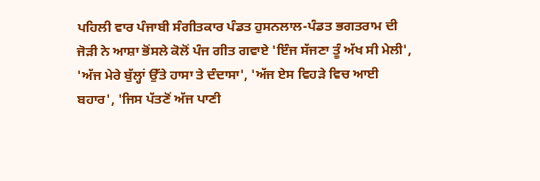ਪਹਿਲੀ ਵਾਰ ਪੰਜਾਬੀ ਸੰਗੀਤਕਾਰ ਪੰਡਤ ਹੁਸਨਲਾਲ-ਪੰਡਤ ਭਗਤਰਾਮ ਦੀ ਜੋੜੀ ਨੇ ਆਸ਼ਾ ਭੋਂਸਲੇ ਕੋਲੋਂ ਪੰਜ ਗੀਤ ਗਵਾਏ 'ਇੰਜ ਸੱਜਣਾ ਤੂੰ ਅੱਖ ਸੀ ਮੇਲੀ', 'ਅੱਜ ਮੇਰੇ ਬੁੱਲ੍ਹਾਂ ਉੱਤੇ ਹਾਸਾ ਤੇ ਦੰਦਾਸਾ', 'ਅੱਜ ਏਸ ਵਿਹੜੇ ਵਿਚ ਆਈ ਬਹਾਰ', 'ਜਿਸ ਪੱਤਣੋਂ ਅੱਜ ਪਾਣੀ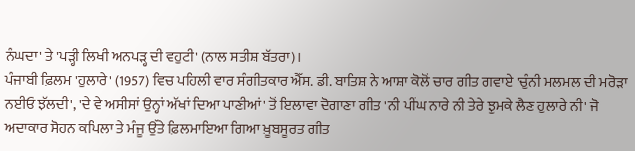ਨੰਘਦਾ' ਤੇ 'ਪੜ੍ਹੀ ਲਿਖੀ ਅਨਪੜ੍ਹ ਦੀ ਵਹੁਟੀ' (ਨਾਲ ਸਤੀਸ਼ ਬੱਤਰਾ)।
ਪੰਜਾਬੀ ਫ਼ਿਲਮ 'ਹੁਲਾਰੇ' (1957) ਵਿਚ ਪਹਿਲੀ ਵਾਰ ਸੰਗੀਤਕਾਰ ਐੱਸ. ਡੀ. ਬਾਤਿਸ਼ ਨੇ ਆਸ਼ਾ ਕੋਲੋਂ ਚਾਰ ਗੀਤ ਗਵਾਏ 'ਚੁੰਨੀ ਮਲਮਲ ਦੀ ਮਰੋੜਾ ਨਈਓ ਝੱਲਦੀ', 'ਦੇ ਵੇ ਅਸੀਸਾਂ ਉਨ੍ਹਾਂ ਅੱਖਾਂ ਦਿਆ ਪਾਣੀਆਂ' ਤੋਂ ਇਲਾਵਾ ਦੋਗਾਣਾ ਗੀਤ 'ਨੀ ਪੀਂਘ ਨਾਰੇ ਨੀ ਤੇਰੇ ਝੁਮਕੇ ਲੈਣ ਹੁਲਾਰੇ ਨੀ' ਜੋ ਅਦਾਕਾਰ ਸੋਹਨ ਕਪਿਲਾ ਤੇ ਮੰਜੂ ਉੱਤੇ ਫ਼ਿਲਮਾਇਆ ਗਿਆ ਖ਼ੂਬਸੂਰਤ ਗੀਤ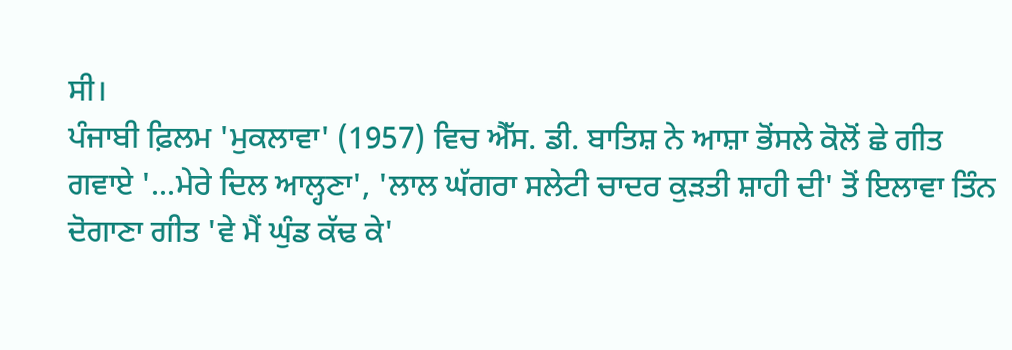ਸੀ।
ਪੰਜਾਬੀ ਫ਼ਿਲਮ 'ਮੁਕਲਾਵਾ' (1957) ਵਿਚ ਐੱਸ. ਡੀ. ਬਾਤਿਸ਼ ਨੇ ਆਸ਼ਾ ਭੋਂਸਲੇ ਕੋਲੋਂ ਛੇ ਗੀਤ ਗਵਾਏ '...ਮੇਰੇ ਦਿਲ ਆਲ੍ਹਣਾ', 'ਲਾਲ ਘੱਗਰਾ ਸਲੇਟੀ ਚਾਦਰ ਕੁੜਤੀ ਸ਼ਾਹੀ ਦੀ' ਤੋਂ ਇਲਾਵਾ ਤਿੰਨ ਦੋਗਾਣਾ ਗੀਤ 'ਵੇ ਮੈਂ ਘੁੰਡ ਕੱਢ ਕੇ'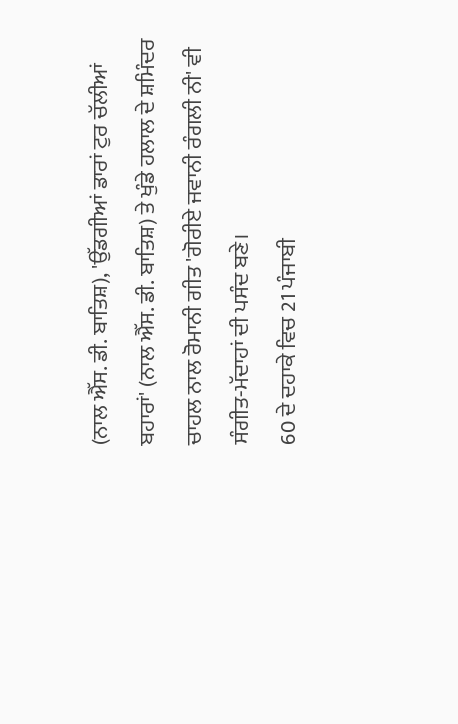(ਨਾਲ ਐੱਸ. ਡੀ. ਬਾਤਿਸ਼), 'ਉੱਡਗੀਆਂ ਡਾਰਾਂ ਟੁਰ ਚੱਲੀਆਂ ਬਹਾਰਾਂ' (ਨਾਲ ਐੱਸ. ਡੀ. ਬਾਤਿਸ਼) ਤੇ ਖੁੰਡੇ ਹਲਾਲ ਦੇ ਸ਼ਮਿੰਦਰ ਚਾਹਲ ਨਾਲ ਰੋਮਾਨੀ ਗੀਤ 'ਗੋਰੀਏ ਜਵਾਨੀ ਰੰਗਲੀ ਨੀ' ਵੀ ਸੰਗੀਤ-ਮੱਦਾਹਾਂ ਦੀ ਪਸੰਦ ਬਣੇ।
60 ਦੇ ਦਹਾਕੇ ਵਿਚ 21 ਪੰਜਾਬੀ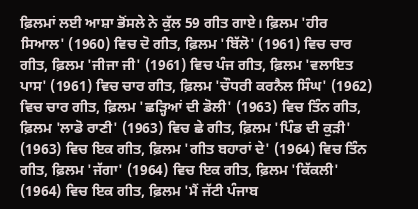ਫ਼ਿਲਮਾਂ ਲਈ ਆਸ਼ਾ ਭੋਂਸਲੇ ਨੇ ਕੁੱਲ 59 ਗੀਤ ਗਾਏ। ਫ਼ਿਲਮ 'ਹੀਰ ਸਿਆਲ' (1960) ਵਿਚ ਦੋ ਗੀਤ, ਫ਼ਿਲਮ 'ਬਿੱਲੋ' (1961) ਵਿਚ ਚਾਰ ਗੀਤ, ਫ਼ਿਲਮ 'ਜੀਜਾ ਜੀ' (1961) ਵਿਚ ਪੰਜ ਗੀਤ, ਫ਼ਿਲਮ 'ਵਲਾਇਤ ਪਾਸ' (1961) ਵਿਚ ਚਾਰ ਗੀਤ, ਫ਼ਿਲਮ 'ਚੌਧਰੀ ਕਰਨੈਲ ਸਿੰਘ' (1962) ਵਿਚ ਚਾਰ ਗੀਤ, ਫ਼ਿਲਮ 'ਛੜ੍ਹਿਆਂ ਦੀ ਡੋਲੀ' (1963) ਵਿਚ ਤਿੰਨ ਗੀਤ, ਫ਼ਿਲਮ 'ਲਾਡੋ ਰਾਣੀ' (1963) ਵਿਚ ਛੇ ਗੀਤ, ਫ਼ਿਲਮ 'ਪਿੰਡ ਦੀ ਕੁੜੀ' (1963) ਵਿਚ ਇਕ ਗੀਤ, ਫ਼ਿਲਮ 'ਗੀਤ ਬਹਾਰਾਂ ਦੇ' (1964) ਵਿਚ ਤਿੰਨ ਗੀਤ, ਫ਼ਿਲਮ 'ਜੱਗਾ' (1964) ਵਿਚ ਇਕ ਗੀਤ, ਫ਼ਿਲਮ 'ਕਿੱਕਲੀ' (1964) ਵਿਚ ਇਕ ਗੀਤ, ਫ਼ਿਲਮ 'ਮੈਂ ਜੱਟੀ ਪੰਜਾਬ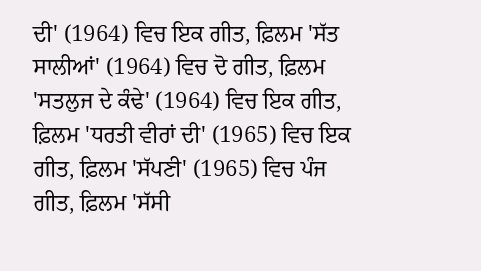ਦੀ' (1964) ਵਿਚ ਇਕ ਗੀਤ, ਫ਼ਿਲਮ 'ਸੱਤ ਸਾਲੀਆਂ' (1964) ਵਿਚ ਦੋ ਗੀਤ, ਫ਼ਿਲਮ 'ਸਤਲੁਜ ਦੇ ਕੰਢੇ' (1964) ਵਿਚ ਇਕ ਗੀਤ, ਫ਼ਿਲਮ 'ਧਰਤੀ ਵੀਰਾਂ ਦੀ' (1965) ਵਿਚ ਇਕ ਗੀਤ, ਫ਼ਿਲਮ 'ਸੱਪਣੀ' (1965) ਵਿਚ ਪੰਜ ਗੀਤ, ਫ਼ਿਲਮ 'ਸੱਸੀ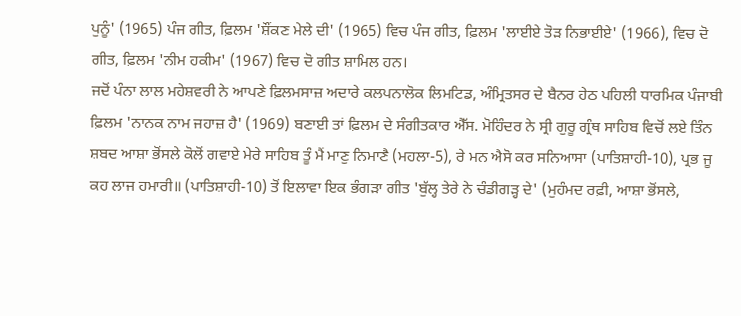ਪੁਨੂੰ' (1965) ਪੰਜ ਗੀਤ, ਫ਼ਿਲਮ 'ਸ਼ੌਂਕਣ ਮੇਲੇ ਦੀ' (1965) ਵਿਚ ਪੰਜ ਗੀਤ, ਫ਼ਿਲਮ 'ਲਾਈਏ ਤੋੜ ਨਿਭਾਈਏ' (1966), ਵਿਚ ਦੋ ਗੀਤ, ਫ਼ਿਲਮ 'ਨੀਮ ਹਕੀਮ' (1967) ਵਿਚ ਦੋ ਗੀਤ ਸ਼ਾਮਿਲ ਹਨ।
ਜਦੋਂ ਪੰਨਾ ਲਾਲ ਮਹੇਸ਼ਵਰੀ ਨੇ ਆਪਣੇ ਫ਼ਿਲਮਸਾਜ਼ ਅਦਾਰੇ ਕਲਪਨਾਲੋਕ ਲਿਮਟਿਡ, ਅੰਮ੍ਰਿਤਸਰ ਦੇ ਬੈਨਰ ਹੇਠ ਪਹਿਲੀ ਧਾਰਮਿਕ ਪੰਜਾਬੀ ਫ਼ਿਲਮ 'ਨਾਨਕ ਨਾਮ ਜਹਾਜ਼ ਹੈ' (1969) ਬਣਾਈ ਤਾਂ ਫ਼ਿਲਮ ਦੇ ਸੰਗੀਤਕਾਰ ਐੱਸ. ਮੋਹਿੰਦਰ ਨੇ ਸ੍ਰੀ ਗੁਰੂ ਗ੍ਰੰਥ ਸਾਹਿਬ ਵਿਚੋਂ ਲਏ ਤਿੰਨ ਸ਼ਬਦ ਆਸ਼ਾ ਭੋਂਸਲੇ ਕੋਲੋਂ ਗਵਾਏ ਮੇਰੇ ਸਾਹਿਬ ਤੂੰ ਮੈਂ ਮਾਣੁ ਨਿਮਾਣੈ (ਮਹਲਾ-5), ਰੇ ਮਨ ਐਸੋ ਕਰ ਸਨਿਆਸਾ (ਪਾਤਿਸ਼ਾਹੀ-10), ਪ੍ਰਭ ਜੂ ਕਹ ਲਾਜ ਹਮਾਰੀ॥ (ਪਾਤਿਸ਼ਾਹੀ-10) ਤੋਂ ਇਲਾਵਾ ਇਕ ਭੰਗੜਾ ਗੀਤ 'ਬੁੱਲ੍ਹ ਤੇਰੇ ਨੇ ਚੰਡੀਗੜ੍ਹ ਦੇ' (ਮੁਹੰਮਦ ਰਫ਼ੀ, ਆਸ਼ਾ ਭੋਂਸਲੇ,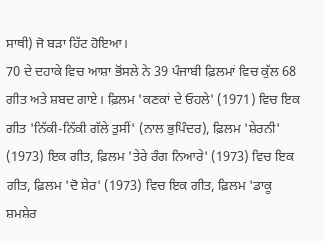ਸਾਥੀ) ਜੋ ਬੜਾ ਹਿੱਟ ਹੋਇਆ।
70 ਦੇ ਦਹਾਕੇ ਵਿਚ ਆਸ਼ਾ ਭੋਂਸਲੇ ਨੇ 39 ਪੰਜਾਬੀ ਫ਼ਿਲਮਾਂ ਵਿਚ ਕੁੱਲ 68 ਗੀਤ ਅਤੇ ਸ਼ਬਦ ਗਾਏ। ਫ਼ਿਲਮ 'ਕਣਕਾਂ ਦੇ ਓਹਲੇ' (1971) ਵਿਚ ਇਕ ਗੀਤ 'ਨਿੱਕੀ-ਨਿੱਕੀ ਗੱਲੇ ਤੁਸੀਂ' (ਨਾਲ ਭੁਪਿੰਦਰ), ਫ਼ਿਲਮ 'ਸ਼ੇਰਨੀ' (1973) ਇਕ ਗੀਤ, ਫ਼ਿਲਮ 'ਤੇਰੇ ਰੰਗ ਨਿਆਰੇ' (1973) ਵਿਚ ਇਕ ਗੀਤ, ਫ਼ਿਲਮ 'ਦੋ ਸ਼ੇਰ' (1973) ਵਿਚ ਇਕ ਗੀਤ, ਫ਼ਿਲਮ 'ਡਾਕੂ ਸ਼ਮਸ਼ੇਰ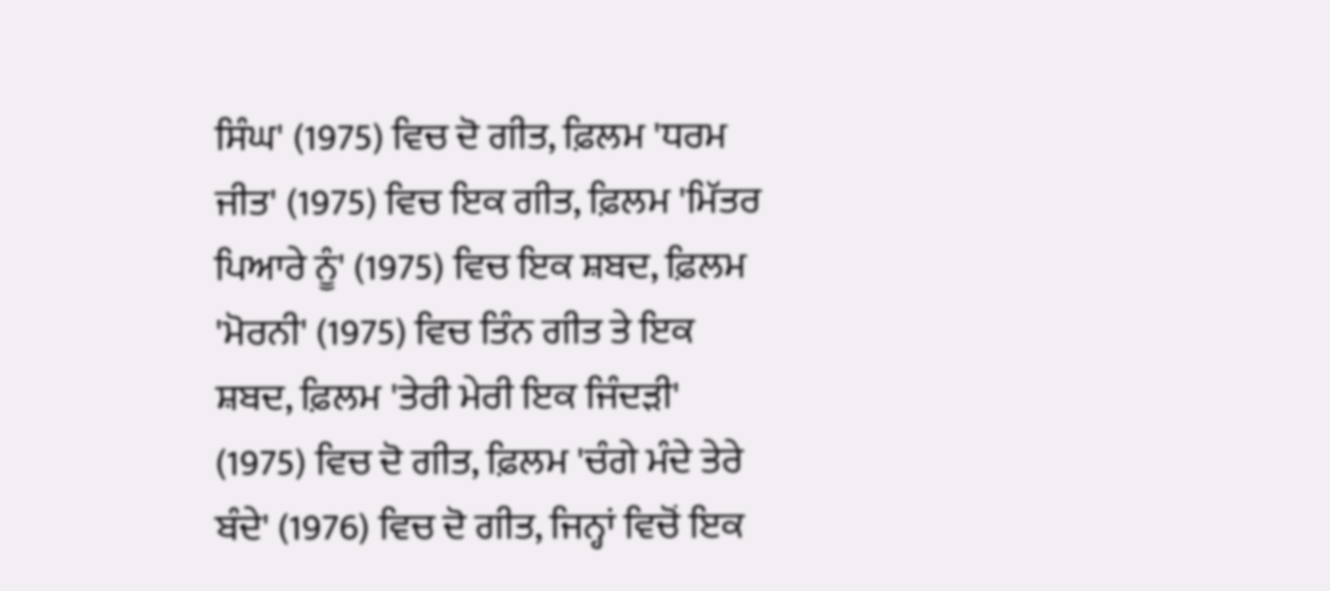ਸਿੰਘ' (1975) ਵਿਚ ਦੋ ਗੀਤ, ਫ਼ਿਲਮ 'ਧਰਮ ਜੀਤ' (1975) ਵਿਚ ਇਕ ਗੀਤ, ਫ਼ਿਲਮ 'ਮਿੱਤਰ ਪਿਆਰੇ ਨੂੰ' (1975) ਵਿਚ ਇਕ ਸ਼ਬਦ, ਫ਼ਿਲਮ 'ਮੋਰਨੀ' (1975) ਵਿਚ ਤਿੰਨ ਗੀਤ ਤੇ ਇਕ ਸ਼ਬਦ, ਫ਼ਿਲਮ 'ਤੇਰੀ ਮੇਰੀ ਇਕ ਜਿੰਦੜੀ' (1975) ਵਿਚ ਦੋ ਗੀਤ, ਫ਼ਿਲਮ 'ਚੰਗੇ ਮੰਦੇ ਤੇਰੇ ਬੰਦੇ' (1976) ਵਿਚ ਦੋ ਗੀਤ, ਜਿਨ੍ਹਾਂ ਵਿਚੋਂ ਇਕ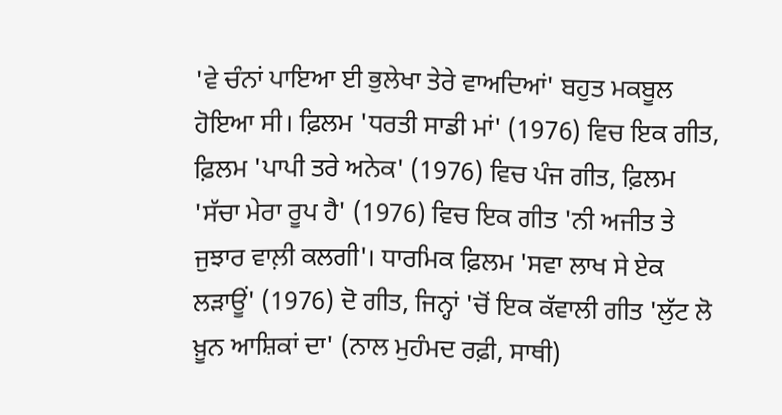'ਵੇ ਚੰਨਾਂ ਪਾਇਆ ਈ ਭੁਲੇਖਾ ਤੇਰੇ ਵਾਅਦਿਆਂ' ਬਹੁਤ ਮਕਬੂਲ ਹੋਇਆ ਸੀ। ਫ਼ਿਲਮ 'ਧਰਤੀ ਸਾਡੀ ਮਾਂ' (1976) ਵਿਚ ਇਕ ਗੀਤ, ਫ਼ਿਲਮ 'ਪਾਪੀ ਤਰੇ ਅਨੇਕ' (1976) ਵਿਚ ਪੰਜ ਗੀਤ, ਫ਼ਿਲਮ 'ਸੱਚਾ ਮੇਰਾ ਰੂਪ ਹੈ' (1976) ਵਿਚ ਇਕ ਗੀਤ 'ਨੀ ਅਜੀਤ ਤੇ ਜੁਝਾਰ ਵਾਲ਼ੀ ਕਲਗੀ'। ਧਾਰਮਿਕ ਫ਼ਿਲਮ 'ਸਵਾ ਲਾਖ ਸੇ ਏਕ ਲੜਾਊਂ' (1976) ਦੋ ਗੀਤ, ਜਿਨ੍ਹਾਂ 'ਚੋਂ ਇਕ ਕੱਵਾਲੀ ਗੀਤ 'ਲੁੱਟ ਲੋ ਖ਼ੂਨ ਆਸ਼ਿਕਾਂ ਦਾ' (ਨਾਲ ਮੁਹੰਮਦ ਰਫ਼ੀ, ਸਾਥੀ)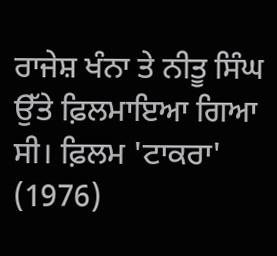ਰਾਜੇਸ਼ ਖੰਨਾ ਤੇ ਨੀਤੂ ਸਿੰਘ ਉੱਤੇ ਫ਼ਿਲਮਾਇਆ ਗਿਆ ਸੀ। ਫ਼ਿਲਮ 'ਟਾਕਰਾ' (1976)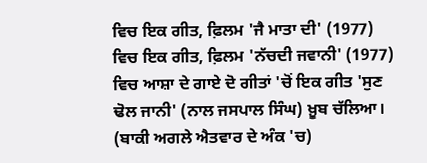ਵਿਚ ਇਕ ਗੀਤ, ਫ਼ਿਲਮ 'ਜੈ ਮਾਤਾ ਦੀ' (1977) ਵਿਚ ਇਕ ਗੀਤ, ਫ਼ਿਲਮ 'ਨੱਚਦੀ ਜਵਾਨੀ' (1977) ਵਿਚ ਆਸ਼ਾ ਦੇ ਗਾਏ ਦੋ ਗੀਤਾਂ 'ਚੋਂ ਇਕ ਗੀਤ 'ਸੁਣ ਢੋਲ ਜਾਨੀ' (ਨਾਲ ਜਸਪਾਲ ਸਿੰਘ) ਖ਼ੂਬ ਚੱਲਿਆ। (ਬਾਕੀ ਅਗਲੇ ਐਤਵਾਰ ਦੇ ਅੰਕ 'ਚ)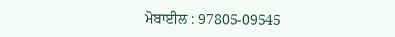ਮੋਬਾਈਲ : 97805-09545